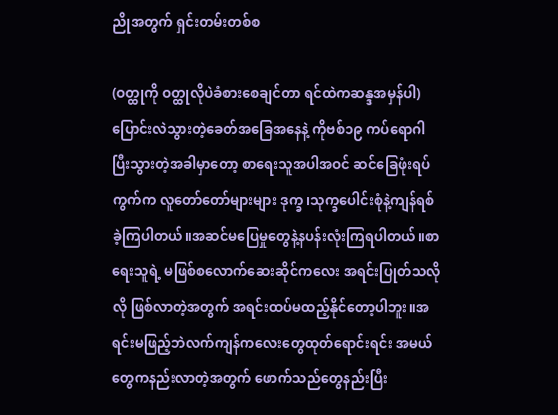ညိုအတွက် ရှင်းတမ်းတစ်စ

(ဝတ္ထုကို ဝတ္ထုလိုပဲခံစားစေချင်တာ ရင်ထဲကဆန္ဒအမှန်ပါ)
ပြောင်းလဲသွားတဲ့ခေတ်အခြေအနေနဲ့ ကိုဗစ်၁၉ ကပ်ရောဂါ ပြီးသွားတဲ့အခါမှာတော့ စာရေးသူအပါအဝင် ဆင်ခြေဖုံးရပ်ကွက်က လူတော်တော်များများ ဒုက္ခ၊သုက္ခပေါင်းစုံနဲ့ကျန်ရစ်ခဲ့ကြပါတယ်။အဆင်မပြေမှုတွေနဲ့နပန်းလုံးကြရပါတယ်။စာရေးသူရဲ့ မဖြစ်စလောက်ဆေးဆိုင်ကလေး အရင်းပြုတ်သလိုလို ဖြစ်လာတဲ့အတွက် အရင်းထပ်မထည့်နိုင်တော့ပါဘူး။အရင်းမဖြည့်ဘဲလက်ကျန်ကလေးတွေထုတ်ရောင်းရင်း အမယ်တွေကနည်းလာတဲ့အတွက် ဖောက်သည်တွေနည်းပြီး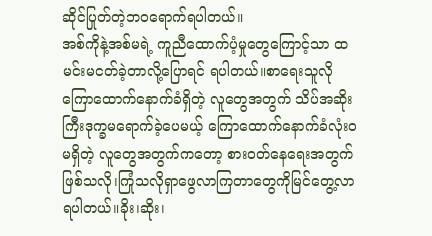ဆိုင်ပြုတ်တဲ့ဘဝရောက်ရပါတယ်။
အစ်ကိုနဲ့အစ်မရဲ့ ကူညီထောက်ပံ့မှုတွေကြောင့်သာ ထမင်းမငတ်ခဲ့တာလို့ပြောရင် ရပါတယ်။စာရေးသူလို ကြောထောက်နောက်ခံရှိတဲ့ လူတွေအတွက် သိပ်အဆိုးကြီးဒုက္ခမရောက်ခဲ့ပေမယ့် ကြောထောက်နောက်ခံလုံးဝမရှိတဲ့ လူတွေအတွက်ကတော့ စားဝတ်နေရေးအတွက် ဖြစ်သလို၊ကြုံသလိုရှာဖွေလာကြတာတွေကိုမြင်တွေ့လာရပါတယ်။ခိုး၊ဆိုး၊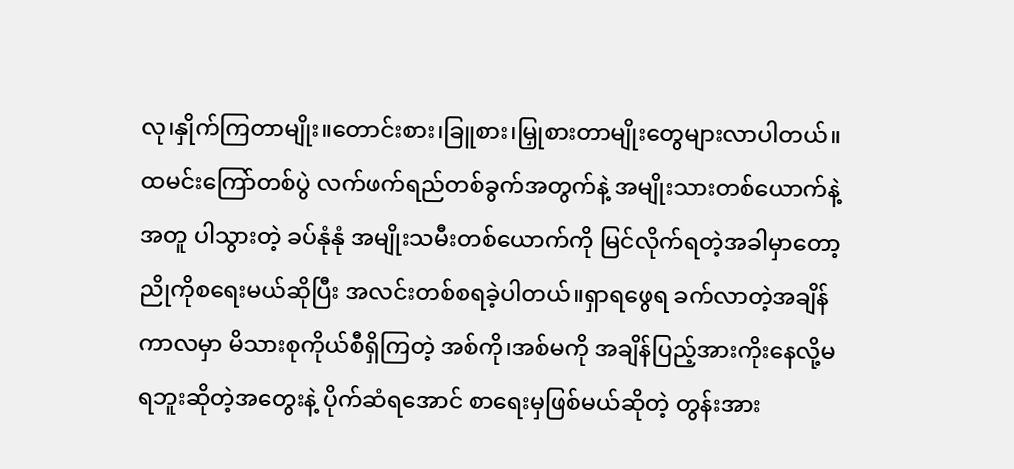လု၊နှိုက်ကြတာမျိုး။တောင်းစား၊ခြူစား၊မြှုစားတာမျိုးတွေများလာပါတယ်။ ထမင်းကြော်တစ်ပွဲ လက်ဖက်ရည်တစ်ခွက်အတွက်နဲ့ အမျိုးသားတစ်ယောက်နဲ့အတူ ပါသွားတဲ့ ခပ်နုံနုံ အမျိုးသမီးတစ်ယောက်ကို မြင်လိုက်ရတဲ့အခါမှာတော့ ညိုကိုစရေးမယ်ဆိုပြီး အလင်းတစ်စရခဲ့ပါတယ်။ရှာရဖွေရ ခက်လာတဲ့အချိန်ကာလမှာ မိသားစုကိုယ်စီရှိကြတဲ့ အစ်ကို၊အစ်မကို အချိန်ပြည့်အားကိုးနေလို့မရဘူးဆိုတဲ့အတွေးနဲ့ ပိုက်ဆံရအောင် စာရေးမှဖြစ်မယ်ဆိုတဲ့ တွန်းအား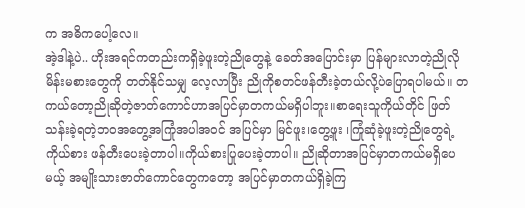က အဓိကပေါ့လေ။
အဲ့ဒါနဲ့ပဲ.. ဟိုးအရင်ကတည်းကရှိခဲ့ဖူးတဲ့ညိုတွေနဲ့ ခေတ်အပြောင်းမှာ ပြန်များလာတဲ့ညိုလိုမိန်းမစားတွေကို တတ်နိုင်သမျှ လေ့လာပြီး ညိုကိုစတင်ဖန်တီးခဲ့တယ်လို့ပဲပြောရပါမယ်။ တကယ်တော့ညိုဆိုတဲ့ဇာတ်ကောင်ဟာအပြင်မှာတကယ်မရှိပါဘူး။စာရေးသူကိုယ်တိုင် ဖြတ်သန်းခဲ့ရတဲ့ဘဝအတွေ့အကြုံအပါအဝင် အပြင်မှာ မြင်ဖူး၊တွေ့ဖူး ၊ကြုံဆုံခဲ့ဖူးတဲ့ညိုတွေရဲ့ကိုယ်စား ဖန်တီးပေးခဲ့တာပါ။ကိုယ်စားပြုပေးခဲ့တာပါ။ ညိုဆိုတာအပြင်မှာတကယ်မရှိပေမယ့် အမျိုးသားဇာတ်ကောင်တွေကတော့ အပြင်မှာတကယ်ရှိခဲ့ကြ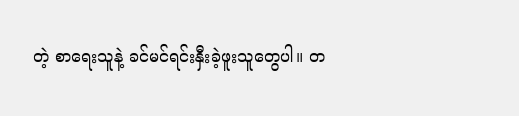တဲ့ စာရေးသူနဲ့ ခင်မင်ရင်းနှီးခဲ့ဖူးသူတွေပါ။ တ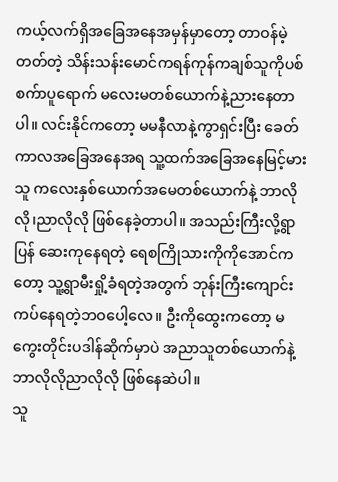ကယ့်လက်ရှိအခြေအနေအမှန်မှာတော့ တာဝန်မဲ့တတ်တဲ့ သိန်းသန်းမောင်ကရန်ကုန်ကချစ်သူကိုပစ် စက်ာပူရောက် မလေးမတစ်ယောက်နဲ့ညားနေတာပါ။ လင်းနိုင်ကတော့ မမနီလာနဲ့ကွာရှင်းပြီး ခေတ်ကာလအခြေအနေအရ သူ့ထက်အခြေအနေမြင့်မားသူ ကလေးနှစ်ယောက်အမေတစ်ယောက်နဲ့ ဘာလိုလို၊ညာလိုလို ဖြစ်နေခဲ့တာပါ။ အသည်းကြီးလို့ရွာပြန် ဆေးကုနေရတဲ့ ရေစကြိုသားကိုကိုအောင်ကတော့ သူ့ရွာမီးရှို့ခံရတဲ့အတွက် ဘုန်းကြီးကျောင်းကပ်နေရတဲ့ဘဝပေါ့လေ။ ဦးကိုထွေးကတော့ မကွေးတိုင်းပဒါန်ဆိုက်မှာပဲ အညာသူတစ်ယောက်နဲ့ဘာလိုလိုညာလိုလို ဖြစ်နေဆဲပါ။
သူ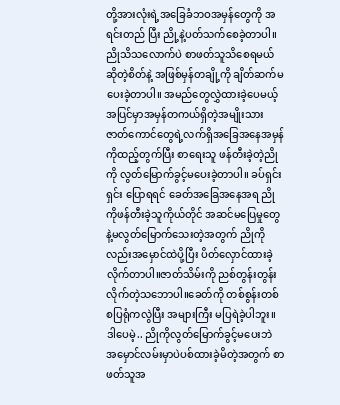တို့အားလုံးရဲ့အခြေခံဘဝအမှန်တွေကို အရင်းတည် ပြီး ညို့နဲ့ပတ်သက်စေခဲ့တာပါ။ ညိုသိသလောက်ပဲ စာဖတ်သူသိစေရမယ်ဆိုတဲ့စိတ်နဲ့ အဖြစ်မှန်တချို့ကို ချိတ်ဆက်မပေးခဲ့တာပါ။ အမည်တွေလွှဲထားခဲ့ပေမယ့် အပြင်မှာအမှန်တကယ်ရှိတဲ့အမျိုးသားဇာတ်ကောင်တွေရဲ့လက်ရှိအခြေအနေအမှန်ကိုထည့်တွက်ပြီး စာရေးသူ ဖန်တီးခဲ့တဲ့ညိုကို လွတ်မြောက်ခွင့်မပေးခဲ့တာပါ။ ခပ်ရှင်းရှင်း ပြောရရင် ခေတ်အခြေအနေအရ ညိုကိုဖန်တီးခဲ့သူကိုယ်တိုင် အဆင်မပြေမှုတွေနဲ့မလွတ်မြောက်သေးတဲ့အတွက် ညိုကိုလည်းအမှောင်ထဲပို့ပြီး ပိတ်လှောင်ထားခဲ့လိုက်တာပါ။ဇာတ်သိမ်းကို ညစ်တွန်းတွန်းလိုက်တဲ့သဘောပါ။ခေတ်ကို တစ်စွန်းတစ်စပြရုံကလွဲပြီး အများကြီး မပြရဲခဲ့ပါဘူး။
ဒါပေမဲ့.. ညိုကိုလွတ်မြောက်ခွင့်မပေးဘဲ အမှောင်လမ်းမှာပဲပစ်ထားခဲ့မိတဲ့အတွက် စာဖတ်သူအ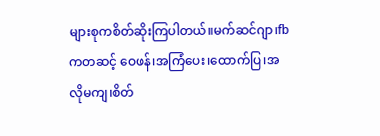များစုကစိတ်ဆိုးကြပါတယ်။မက်ဆင်ဂျာ၊fb ကတဆင့် ဝေဖန်၊အကြံပေး၊ထောက်ပြ၊အလိုမကျ၊စိတ်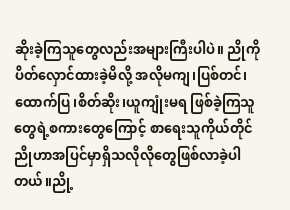ဆိုးခဲ့ကြသူတွေလည်းအများကြီးပါပဲ။ ညိုကိုပိတ်လှောင်ထားခဲ့မိလို့ အလိုမကျ၊ပြစ်တင်၊ထောက်ပြ၊စိတ်ဆိုး၊ယူကျုံးမရ ဖြစ်ခဲ့ကြသူတွေရဲ့စကားတွေကြောင့် စာရေးသူကိုယ်တိုင် ညိုဟာအပြင်မှာရှိသလိုလိုတွေဖြစ်လာခဲ့ပါတယ်။ညို့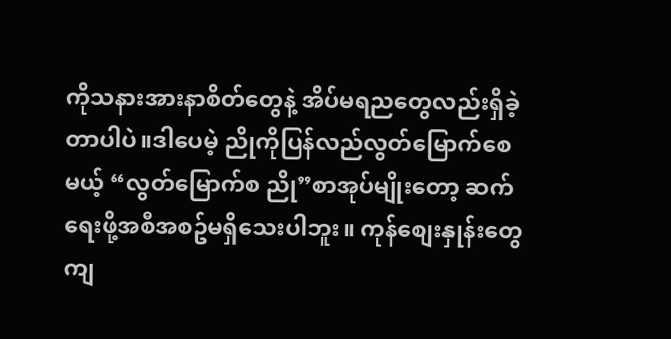ကိုသနားအားနာစိတ်တွေနဲ့ အိပ်မရညတွေလည်းရှိခဲ့တာပါပဲ။ဒါပေမဲ့ ညိုကိုပြန်လည်လွတ်မြောက်စေမယ့် “လွတ်မြောက်စ ညို”စာအုပ်မျိုးတော့ ဆက်ရေးဖို့အစီအစဥ်မရှိသေးပါဘူး။ ကုန်စျေးနှုန်းတွေကျ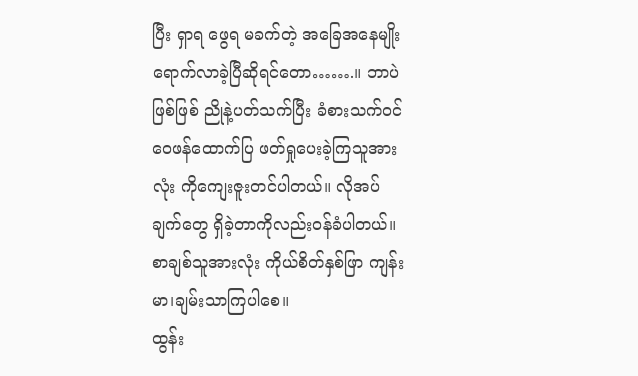ပြီး ရှာရ ဖွေရ မခက်တဲ့ အခြေအနေမျိုး ရောက်လာခဲ့ပြီဆိုရင်တော…….။ ဘာပဲဖြစ်ဖြစ် ညိုနဲ့ပတ်သက်ပြီး ခံစားသက်ဝင် ဝေဖန်ထောက်ပြ ဖတ်ရှုပေးခဲ့ကြသူအားလုံး ကိုကျေးဇူးတင်ပါတယ်။ လိုအပ်ချက်တွေ ရှိခဲ့တာကိုလည်းဝန်ခံပါတယ်။ စာချစ်သူအားလုံး ကိုယ်စိတ်နှစ်ဖြာ ကျန်းမာ၊ချမ်းသာကြပါစေ။
ထွန်း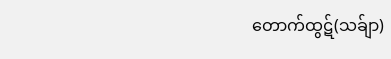တောက်ထွဋ်(သခ်ျာ)